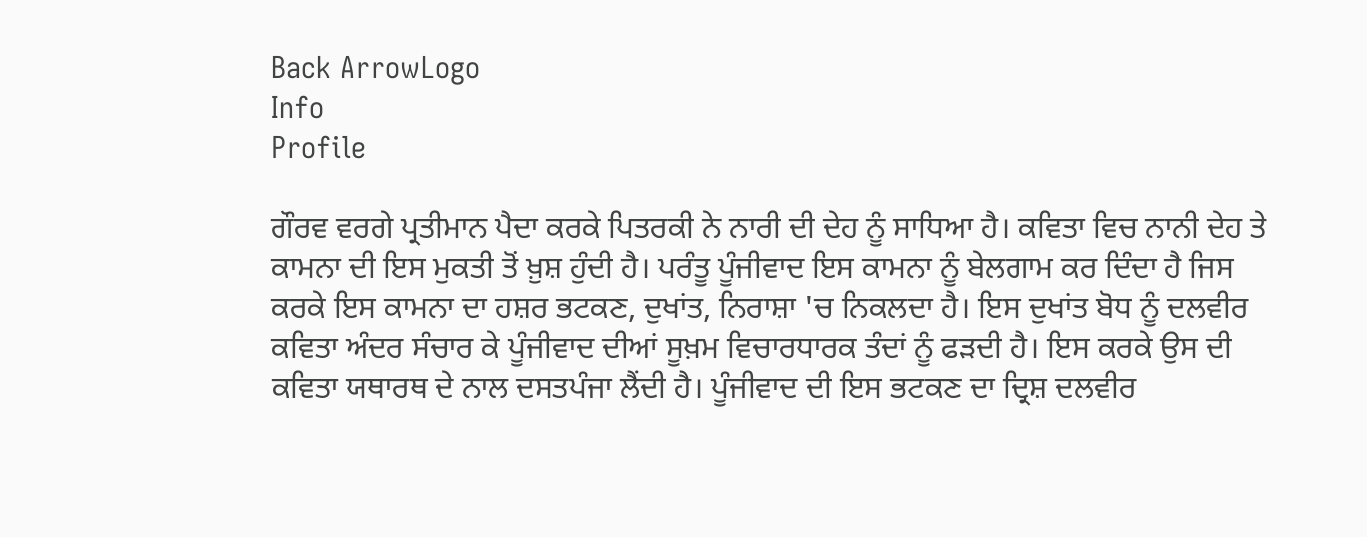Back ArrowLogo
Info
Profile

ਗੌਰਵ ਵਰਗੇ ਪ੍ਰਤੀਮਾਨ ਪੈਦਾ ਕਰਕੇ ਪਿਤਰਕੀ ਨੇ ਨਾਰੀ ਦੀ ਦੇਹ ਨੂੰ ਸਾਧਿਆ ਹੈ। ਕਵਿਤਾ ਵਿਚ ਨਾਨੀ ਦੇਹ ਤੇ ਕਾਮਨਾ ਦੀ ਇਸ ਮੁਕਤੀ ਤੋਂ ਖ਼ੁਸ਼ ਹੁੰਦੀ ਹੈ। ਪਰੰਤੂ ਪੂੰਜੀਵਾਦ ਇਸ ਕਾਮਨਾ ਨੂੰ ਬੇਲਗਾਮ ਕਰ ਦਿੰਦਾ ਹੈ ਜਿਸ ਕਰਕੇ ਇਸ ਕਾਮਨਾ ਦਾ ਹਸ਼ਰ ਭਟਕਣ, ਦੁਖਾਂਤ, ਨਿਰਾਸ਼ਾ 'ਚ ਨਿਕਲਦਾ ਹੈ। ਇਸ ਦੁਖਾਂਤ ਬੋਧ ਨੂੰ ਦਲਵੀਰ ਕਵਿਤਾ ਅੰਦਰ ਸੰਚਾਰ ਕੇ ਪੂੰਜੀਵਾਦ ਦੀਆਂ ਸੂਖ਼ਮ ਵਿਚਾਰਧਾਰਕ ਤੰਦਾਂ ਨੂੰ ਫੜਦੀ ਹੈ। ਇਸ ਕਰਕੇ ਉਸ ਦੀ ਕਵਿਤਾ ਯਥਾਰਥ ਦੇ ਨਾਲ ਦਸਤਪੰਜਾ ਲੈਂਦੀ ਹੈ। ਪੂੰਜੀਵਾਦ ਦੀ ਇਸ ਭਟਕਣ ਦਾ ਦ੍ਰਿਸ਼ ਦਲਵੀਰ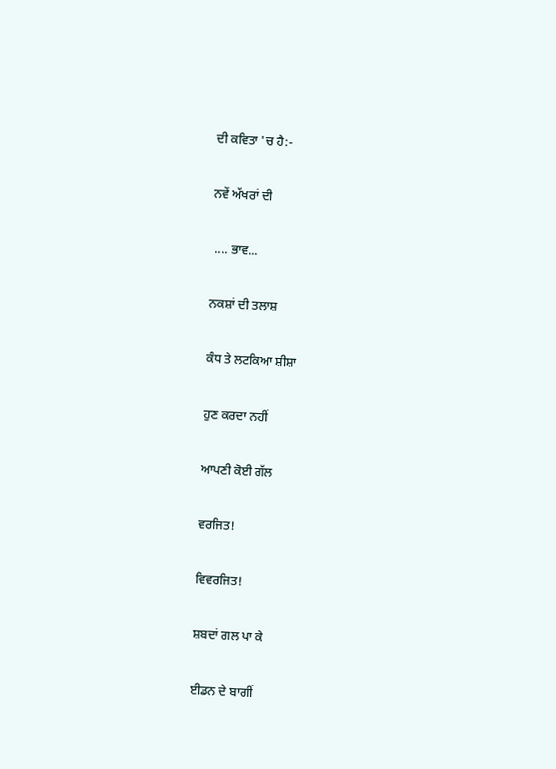ਦੀ ਕਵਿਤਾ 'ਚ ਹੈ:-

ਨਵੇਂ ਅੱਖਰਾਂ ਦੀ

 .... ਭਾਵ...

ਨਕਸ਼ਾਂ ਦੀ ਤਲਾਸ਼

ਕੰਧ ਤੇ ਲਟਕਿਆ ਸ਼ੀਸ਼ਾ

ਹੁਣ ਕਰਦਾ ਨਹੀਂ

ਆਪਣੀ ਕੋਈ ਗੱਲ

ਵਰਜਿਤ!

ਵਿਵਰਜਿਤ!

ਸ਼ਬਦਾਂ ਗਲ ਪਾ ਕੇ

ਈਡਨ ਦੇ ਬਾਗੀਂ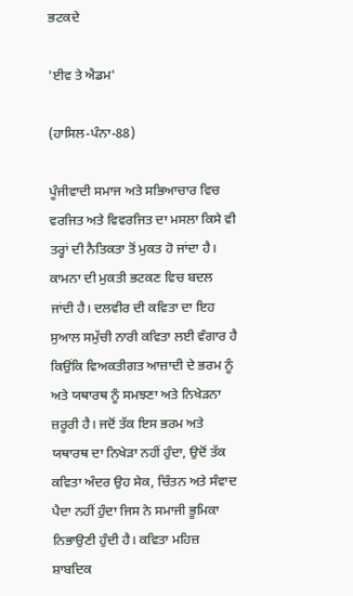ਭਟਕਦੇ

'ਈਵ ਤੇ ਐਡਮ'

(ਹਾਸਿਲ-ਪੰਨਾ-88)

ਪੂੰਜੀਵਾਦੀ ਸਮਾਜ ਅਤੇ ਸਭਿਆਚਾਰ ਵਿਚ ਵਰਜਿਤ ਅਤੇ ਵਿਵਰਜਿਤ ਦਾ ਮਸਲਾ ਕਿਸੇ ਵੀ ਤਰ੍ਹਾਂ ਦੀ ਨੈਤਿਕਤਾ ਤੋਂ ਮੁਕਤ ਹੋ ਜਾਂਦਾ ਹੈ। ਕਾਮਨਾ ਦੀ ਮੁਕਤੀ ਭਟਕਣ ਵਿਚ ਬਦਲ ਜਾਂਦੀ ਹੈ। ਦਲਵੀਰ ਦੀ ਕਵਿਤਾ ਦਾ ਇਹ ਸੁਆਲ ਸਮੁੱਚੀ ਨਾਰੀ ਕਵਿਤਾ ਲਈ ਵੰਗਾਰ ਹੈ ਕਿਉਂਕਿ ਵਿਅਕਤੀਗਤ ਆਜ਼ਾਦੀ ਦੇ ਭਰਮ ਨੂੰ ਅਤੇ ਯਥਾਰਥ ਨੂੰ ਸਮਝਣਾ ਅਤੇ ਨਿਖੇੜਨਾ ਜ਼ਰੂਰੀ ਹੈ। ਜਦੋਂ ਤੱਕ ਇਸ ਭਰਮ ਅਤੇ ਯਥਾਰਥ ਦਾ ਨਿਖੇੜਾ ਨਹੀਂ ਹੁੰਦਾ, ਉਦੋਂ ਤੱਕ ਕਵਿਤਾ ਅੰਦਰ ਉਹ ਸੇਕ, ਚਿੰਤਨ ਅਤੇ ਸੰਵਾਦ ਪੈਦਾ ਨਹੀਂ ਹੁੰਦਾ ਜਿਸ ਨੇ ਸਮਾਜੀ ਭੂਮਿਕਾ ਨਿਭਾਉਣੀ ਹੁੰਦੀ ਹੈ। ਕਵਿਤਾ ਮਹਿਜ਼ ਸ਼ਾਬਦਿਕ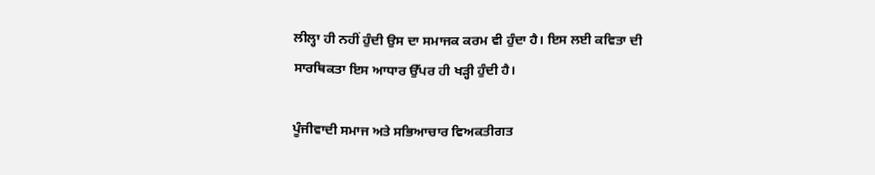ਲੀਲ੍ਹਾ ਹੀ ਨਹੀਂ ਹੁੰਦੀ ਉਸ ਦਾ ਸਮਾਜਕ ਕਰਮ ਵੀ ਹੁੰਦਾ ਹੈ। ਇਸ ਲਈ ਕਵਿਤਾ ਦੀ ਸਾਰਥਿਕਤਾ ਇਸ ਆਧਾਰ ਉੱਪਰ ਹੀ ਖੜ੍ਹੀ ਹੁੰਦੀ ਹੈ।

ਪੂੰਜੀਵਾਦੀ ਸਮਾਜ ਅਤੇ ਸਭਿਆਚਾਰ ਵਿਅਕਤੀਗਤ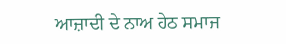ਆਜ਼ਾਦੀ ਦੇ ਨਾਅ ਹੇਠ ਸਮਾਜ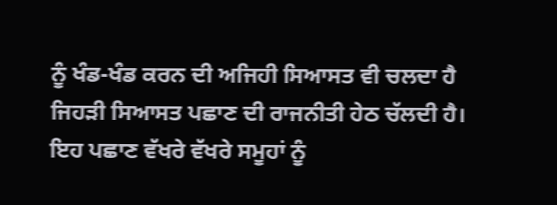ਨੂੰ ਖੰਡ-ਖੰਡ ਕਰਨ ਦੀ ਅਜਿਹੀ ਸਿਆਸਤ ਵੀ ਚਲਦਾ ਹੈ ਜਿਹੜੀ ਸਿਆਸਤ ਪਛਾਣ ਦੀ ਰਾਜਨੀਤੀ ਹੇਠ ਚੱਲਦੀ ਹੈ। ਇਹ ਪਛਾਣ ਵੱਖਰੇ ਵੱਖਰੇ ਸਮੂਹਾਂ ਨੂੰ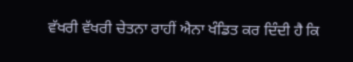ਵੱਖਰੀ ਵੱਖਰੀ ਚੇਤਨਾ ਰਾਹੀਂ ਐਨਾ ਖੰਡਿਤ ਕਰ ਦਿੰਦੀ ਹੈ ਕਿ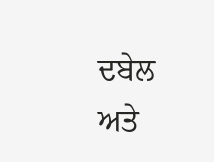ਦਬੇਲ ਅਤੇ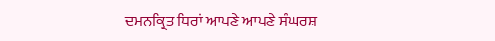ਦਮਨਕ੍ਰਿਤ ਧਿਰਾਂ ਆਪਣੇ ਆਪਣੇ ਸੰਘਰਸ਼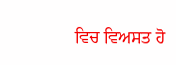ਵਿਚ ਵਿਅਸਤ ਹੋ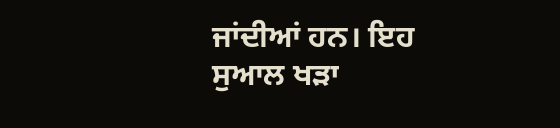ਜਾਂਦੀਆਂ ਹਨ। ਇਹ ਸੁਆਲ ਖੜਾ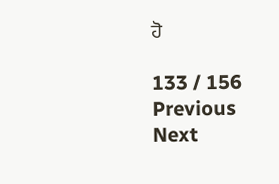ਹੋ

133 / 156
Previous
Next